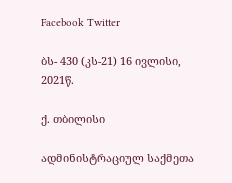Facebook Twitter

ბს- 430 (კს-21) 16 ივლისი, 2021წ.

ქ. თბილისი

ადმინისტრაციულ საქმეთა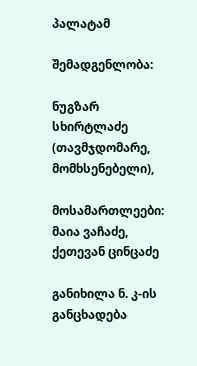პალატამ

შემადგენლობა:

ნუგზარ სხირტლაძე (თავმჯდომარე, მომხსენებელი),

მოსამართლეები: მაია ვაჩაძე, ქეთევან ცინცაძე

განიხილა ნ. კ-ის განცხადება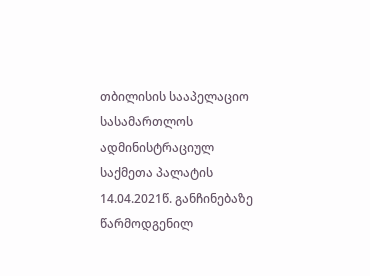თბილისის სააპელაციო სასამართლოს ადმინისტრაციულ საქმეთა პალატის 14.04.2021წ. განჩინებაზე წარმოდგენილ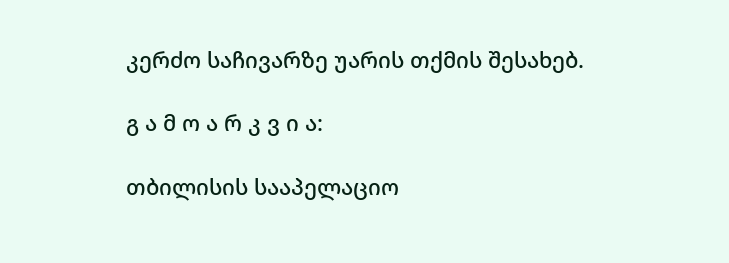კერძო საჩივარზე უარის თქმის შესახებ.

გ ა მ ო ა რ კ ვ ი ა:

თბილისის სააპელაციო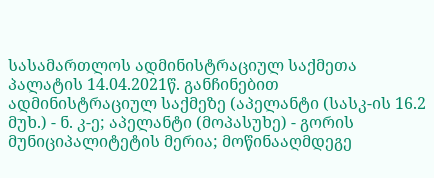სასამართლოს ადმინისტრაციულ საქმეთა პალატის 14.04.2021წ. განჩინებით ადმინისტრაციულ საქმეზე (აპელანტი (სასკ-ის 16.2 მუხ.) - ნ. კ-ე; აპელანტი (მოპასუხე) - გორის მუნიციპალიტეტის მერია; მოწინააღმდეგე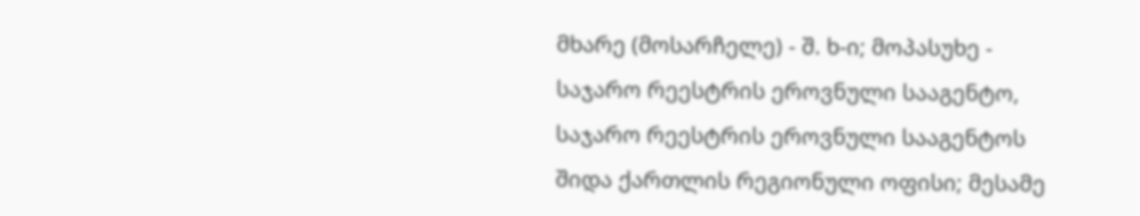მხარე (მოსარჩელე) - შ. ხ-ი; მოპასუხე - საჯარო რეესტრის ეროვნული სააგენტო, საჯარო რეესტრის ეროვნული სააგენტოს შიდა ქართლის რეგიონული ოფისი; მესამე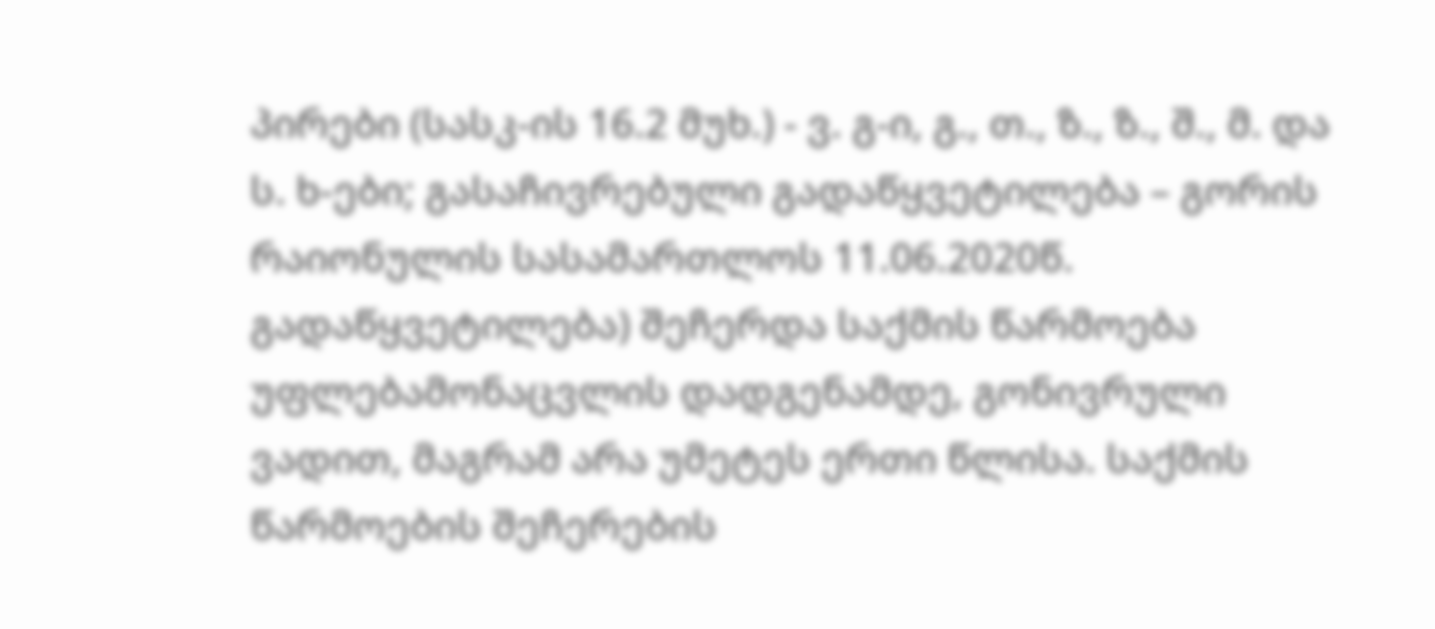პირები (სასკ-ის 16.2 მუხ.) - ვ. გ-ი, გ., თ., ზ., ზ., შ., მ. და ს. ხ-ები; გასაჩივრებული გადაწყვეტილება – გორის რაიონულის სასამართლოს 11.06.2020წ. გადაწყვეტილება) შეჩერდა საქმის წარმოება უფლებამონაცვლის დადგენამდე, გონივრული ვადით, მაგრამ არა უმეტეს ერთი წლისა. საქმის წარმოების შეჩერების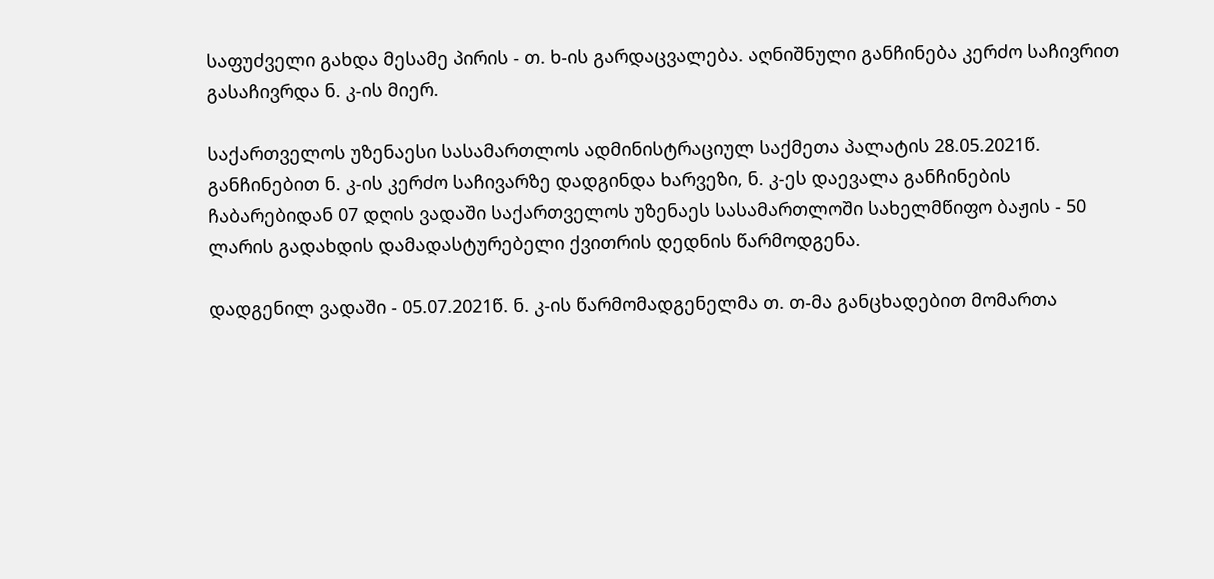საფუძველი გახდა მესამე პირის - თ. ხ-ის გარდაცვალება. აღნიშნული განჩინება კერძო საჩივრით გასაჩივრდა ნ. კ-ის მიერ.

საქართველოს უზენაესი სასამართლოს ადმინისტრაციულ საქმეთა პალატის 28.05.2021წ. განჩინებით ნ. კ-ის კერძო საჩივარზე დადგინდა ხარვეზი, ნ. კ-ეს დაევალა განჩინების ჩაბარებიდან 07 დღის ვადაში საქართველოს უზენაეს სასამართლოში სახელმწიფო ბაჟის - 50 ლარის გადახდის დამადასტურებელი ქვითრის დედნის წარმოდგენა.

დადგენილ ვადაში - 05.07.2021წ. ნ. კ-ის წარმომადგენელმა თ. თ-მა განცხადებით მომართა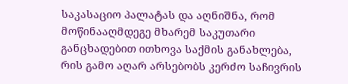საკასაციო პალატას და აღნიშნა, რომ მოწინააღმდეგე მხარემ საკუთარი განცხადებით ითხოვა საქმის განახლება, რის გამო აღარ არსებობს კერძო საჩივრის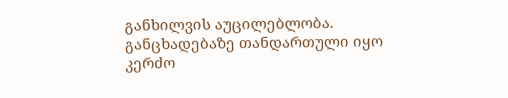განხილვის აუცილებლობა. განცხადებაზე თანდართული იყო კერძო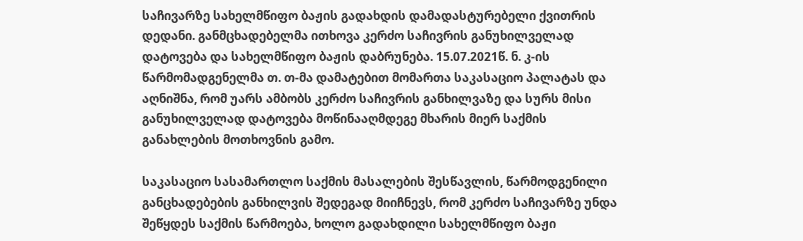საჩივარზე სახელმწიფო ბაჟის გადახდის დამადასტურებელი ქვითრის დედანი. განმცხადებელმა ითხოვა კერძო საჩივრის განუხილველად დატოვება და სახელმწიფო ბაჟის დაბრუნება. 15.07.2021წ. ნ. კ-ის წარმომადგენელმა თ. თ-მა დამატებით მომართა საკასაციო პალატას და აღნიშნა, რომ უარს ამბობს კერძო საჩივრის განხილვაზე და სურს მისი განუხილველად დატოვება მოწინააღმდეგე მხარის მიერ საქმის განახლების მოთხოვნის გამო.

საკასაციო სასამართლო საქმის მასალების შესწავლის, წარმოდგენილი განცხადებების განხილვის შედეგად მიიჩნევს, რომ კერძო საჩივარზე უნდა შეწყდეს საქმის წარმოება, ხოლო გადახდილი სახელმწიფო ბაჟი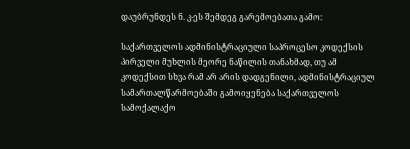დაუბრუნდეს ნ. კ-ეს შემდეგ გარემოებათა გამო:

საქართველოს ადმინისტრაციული საპროცესო კოდექსის პირველი მუხლის მეორე ნაწილის თანახმად, თუ ამ კოდექსით სხვა რამ არ არის დადგენილი, ადმინისტრაციულ სამართალწარმოებაში გამოიყენება საქართველოს სამოქალაქო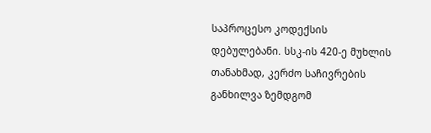საპროცესო კოდექსის დებულებანი. სსკ-ის 420-ე მუხლის თანახმად, კერძო საჩივრების განხილვა ზემდგომ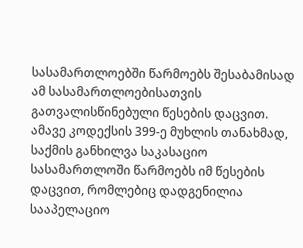სასამართლოებში წარმოებს შესაბამისად ამ სასამართლოებისათვის გათვალისწინებული წესების დაცვით. ამავე კოდექსის 399-ე მუხლის თანახმად, საქმის განხილვა საკასაციო სასამართლოში წარმოებს იმ წესების დაცვით, რომლებიც დადგენილია სააპელაციო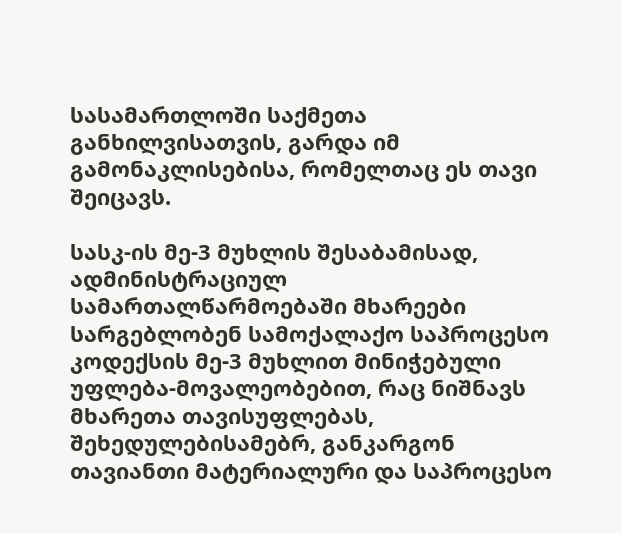სასამართლოში საქმეთა განხილვისათვის, გარდა იმ გამონაკლისებისა, რომელთაც ეს თავი შეიცავს.

სასკ-ის მე-3 მუხლის შესაბამისად, ადმინისტრაციულ სამართალწარმოებაში მხარეები სარგებლობენ სამოქალაქო საპროცესო კოდექსის მე-3 მუხლით მინიჭებული უფლება-მოვალეობებით, რაც ნიშნავს მხარეთა თავისუფლებას, შეხედულებისამებრ, განკარგონ თავიანთი მატერიალური და საპროცესო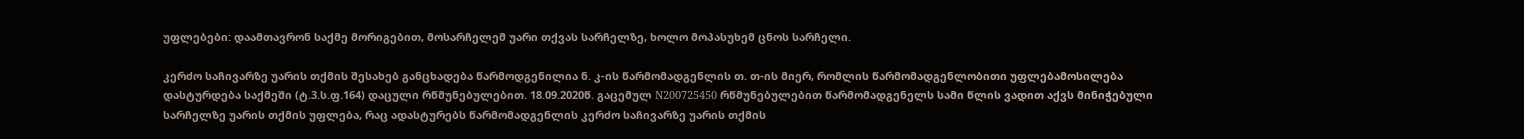უფლებები: დაამთავრონ საქმე მორიგებით, მოსარჩელემ უარი თქვას სარჩელზე, ხოლო მოპასუხემ ცნოს სარჩელი.

კერძო საჩივარზე უარის თქმის შესახებ განცხადება წარმოდგენილია ნ. კ-ის წარმომადგენლის თ. თ-ის მიერ, რომლის წარმომადგენლობითი უფლებამოსილება დასტურდება საქმეში (ტ.3.ს.ფ.164) დაცული რწმუნებულებით. 18.09.2020წ. გაცემულ N200725450 რწმუნებულებით წარმომადგენელს სამი წლის ვადით აქვს მინიჭებული სარჩელზე უარის თქმის უფლება, რაც ადასტურებს წარმომადგენლის კერძო საჩივარზე უარის თქმის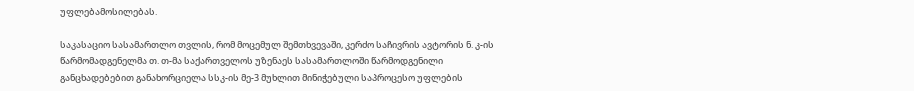უფლებამოსილებას.

საკასაციო სასამართლო თვლის, რომ მოცემულ შემთხვევაში, კერძო საჩივრის ავტორის ნ. კ-ის წარმომადგენელმა თ. თ-მა საქართველოს უზენაეს სასამართლოში წარმოდგენილი განცხადებებით განახორციელა სსკ-ის მე-3 მუხლით მინიჭებული საპროცესო უფლების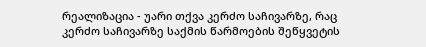რეალიზაცია - უარი თქვა კერძო საჩივარზე, რაც კერძო საჩივარზე საქმის წარმოების შეწყვეტის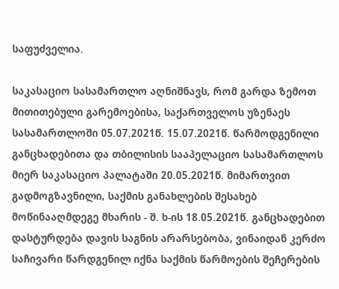საფუძველია.

საკასაციო სასამართლო აღნიშნავს, რომ გარდა ზემოთ მითითებული გარემოებისა, საქართველოს უზენაეს სასამართლოში 05.07.2021წ. 15.07.2021წ. წარმოდგენილი განცხადებითა და თბილისის სააპელაციო სასამართლოს მიერ საკასაციო პალატაში 20.05.2021წ. მიმართვით გადმოგზავნილი, საქმის განახლების შესახებ მოწინააღმდეგე მხარის - შ. ხ-ის 18.05.2021წ. განცხადებით დასტურდება დავის საგნის არარსებობა, ვინაიდან კერძო საჩივარი წარდგენილ იქნა საქმის წარმოების შეჩერების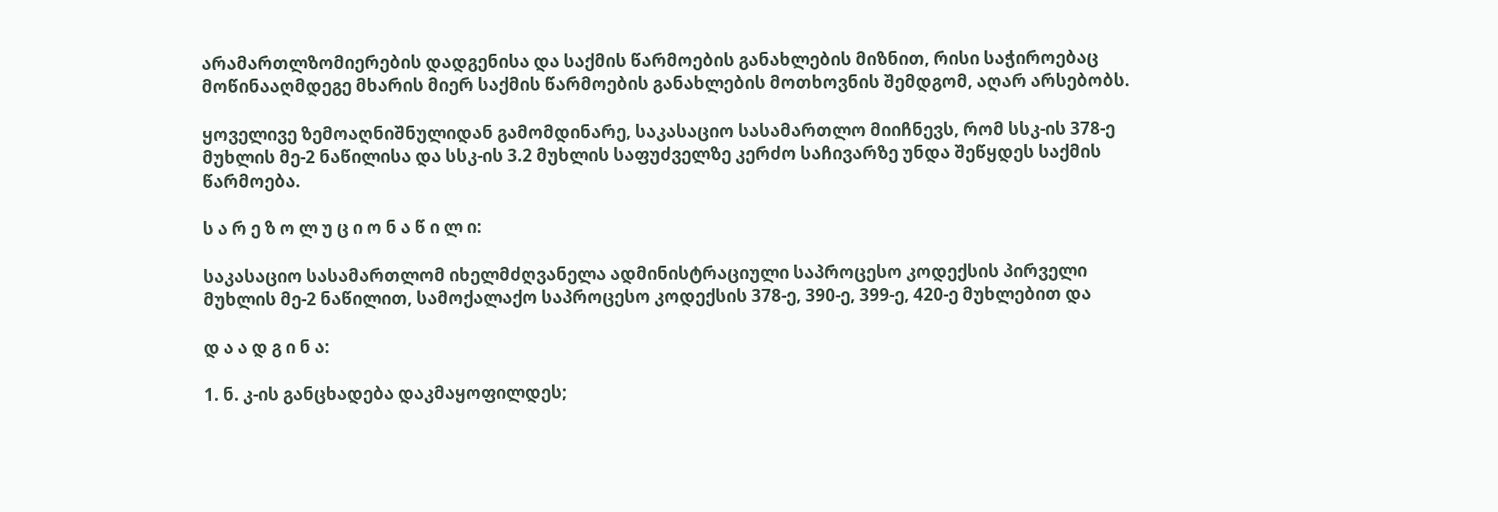არამართლზომიერების დადგენისა და საქმის წარმოების განახლების მიზნით, რისი საჭიროებაც მოწინააღმდეგე მხარის მიერ საქმის წარმოების განახლების მოთხოვნის შემდგომ, აღარ არსებობს.

ყოველივე ზემოაღნიშნულიდან გამომდინარე, საკასაციო სასამართლო მიიჩნევს, რომ სსკ-ის 378-ე მუხლის მე-2 ნაწილისა და სსკ-ის 3.2 მუხლის საფუძველზე კერძო საჩივარზე უნდა შეწყდეს საქმის წარმოება.

ს ა რ ე ზ ო ლ უ ც ი ო ნ ა წ ი ლ ი:

საკასაციო სასამართლომ იხელმძღვანელა ადმინისტრაციული საპროცესო კოდექსის პირველი მუხლის მე-2 ნაწილით, სამოქალაქო საპროცესო კოდექსის 378-ე, 390-ე, 399-ე, 420-ე მუხლებით და

დ ა ა დ გ ი ნ ა:

1. ნ. კ-ის განცხადება დაკმაყოფილდეს;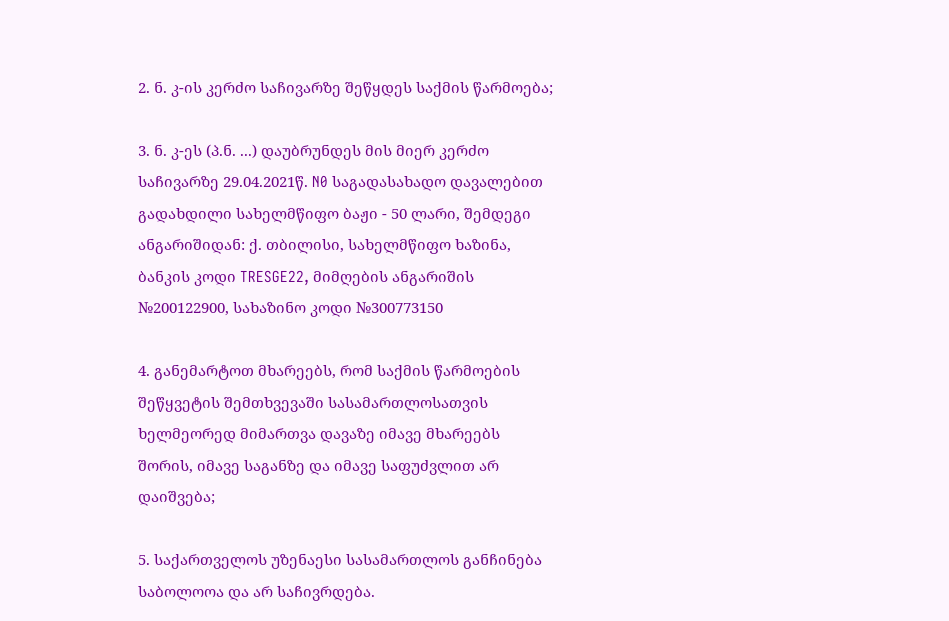2. ნ. კ-ის კერძო საჩივარზე შეწყდეს საქმის წარმოება;

3. ნ. კ-ეს (პ.ნ. ...) დაუბრუნდეს მის მიერ კერძო საჩივარზე 29.04.2021წ. N0 საგადასახადო დავალებით გადახდილი სახელმწიფო ბაჟი - 50 ლარი, შემდეგი ანგარიშიდან: ქ. თბილისი, სახელმწიფო ხაზინა, ბანკის კოდი TRESGE22, მიმღების ანგარიშის №200122900, სახაზინო კოდი №300773150

4. განემარტოთ მხარეებს, რომ საქმის წარმოების შეწყვეტის შემთხვევაში სასამართლოსათვის ხელმეორედ მიმართვა დავაზე იმავე მხარეებს შორის, იმავე საგანზე და იმავე საფუძვლით არ დაიშვება;

5. საქართველოს უზენაესი სასამართლოს განჩინება საბოლოოა და არ საჩივრდება.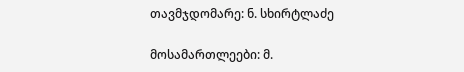თავმჯდომარე: ნ. სხირტლაძე

მოსამართლეები: მ.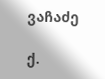ვაჩაძე

ქ.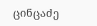ცინცაძე